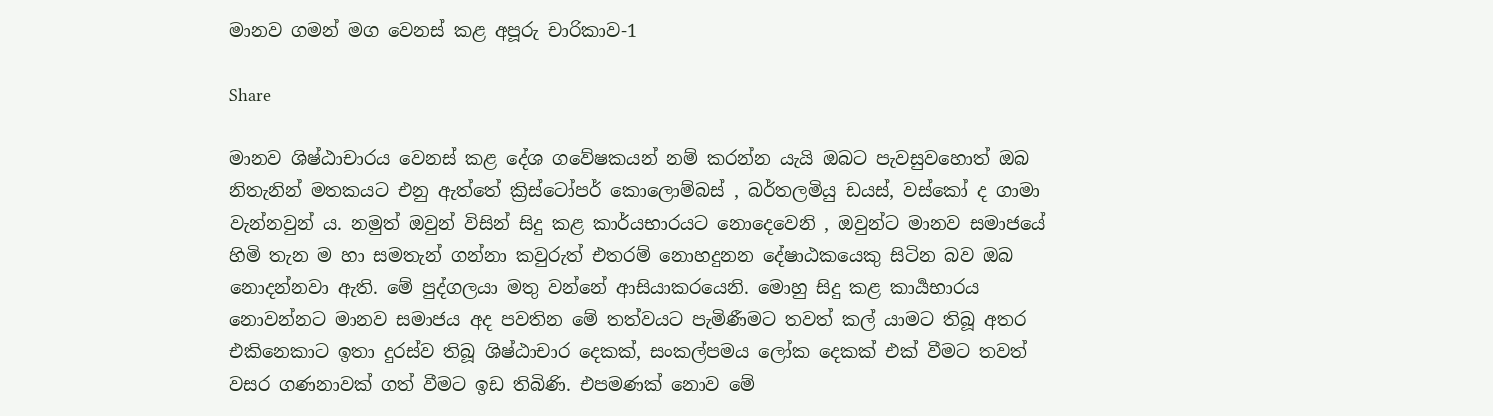මානව ගමන් මග වෙනස් කළ අපූරු චාරිකාව-1

Share

මානව ශිෂ්ඨාචාරය වෙනස් කළ දේශ ගවේෂකයන් නම් කරන්න යැයි ඔබට පැවසුවහොත් ඔබ නිතැනින් මතකයට එනු ඇත්තේ ක්‍රිස්ටෝපර් කොලොම්බස් , බර්තලමියු ඩයස්, වස්කෝ ද ගාමා වැන්නවුන් ය. නමුත් ඔවුන් විසින් සිදු කළ කාර්යභාරයට නොදෙවෙනි , ඔවුන්ට මානව සමාජයේ හිමි තැන ම හා සමතැන් ගන්නා කවුරුත් එතරම් නොහදුනන දේෂාඨකයෙකු සිටින බව ඔබ නොදන්නවා ඇති. මේ පුද්ගලයා මතු වන්නේ ආසියාකරයෙනි. මොහු සිදු කළ කාර්‍යභාරය නොවන්නට මානව සමාජය අද පවතින මේ තත්වයට පැමිණීමට තවත් කල් යාමට තිබූ අතර එකිනෙකාට ඉතා දුරස්ව තිබූ ශිෂ්ඨාචාර දෙකක්, සංකල්පමය ලෝක දෙකක් එක් වීමට තවත් වසර ගණනාවක් ගත් වීමට ඉඩ තිබිණි. එපමණක් නොව මේ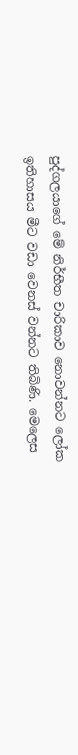පුද්ගලයාගේ මේ නිර්භීත චාරිකාව නොවන්නට ලෝක ඉතිහාසය මීට වඩා වෙනස් වන්නට තිබිණි. මෙලෙස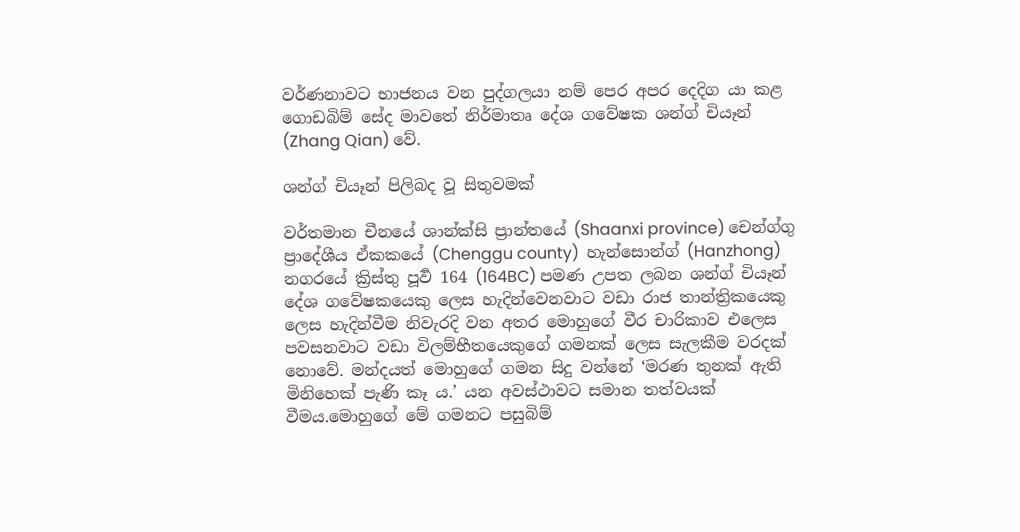වර්ණනාවට භාජනය වන පුද්ගලයා නම් පෙර අපර දෙදිග යා කළ ගොඩබිම් සේද මාවතේ නිර්මාතෘ දේශ ගවේෂක ශන්ග් චියෑන් (Zhang Qian) වේ.

ශන්ග් චියෑන් පිලිබද වූ සිතුවමක්

වර්තමාන චීනයේ ශාන්ක්සි ප්‍රාන්තයේ (Shaanxi province) චෙන්ග්ගු ප්‍රාදේශීය ඒකකයේ (Chenggu county)  හැන්සොන්ග් (Hanzhong) නගරයේ ක්‍රිස්තු පූර්‍ව 164 (164BC) පමණ උපත ලබන ශන්ග් චියෑන් දේශ ගවේෂකයෙකු ලෙස හැදින්වෙනවාට වඩා රාජ තාන්ත්‍රිකයෙකු ලෙස හැදින්වීම නිවැරදි වන අතර මොහුගේ වීර චාරිකාව එලෙස පවසනවාට වඩා විලම්භීතයෙකුගේ ගමනක් ලෙස සැලකීම වරදක් නොවේ. මන්දයත් මොහුගේ ගමන සිදු වන්නේ ‘මරණ තුනක් ඇති මිනිහෙක් පැණි කෑ ය.’ යන අවස්ථාවට සමාන තත්වයක් වීමය.මොහුගේ මේ ගමනට පසුබිම්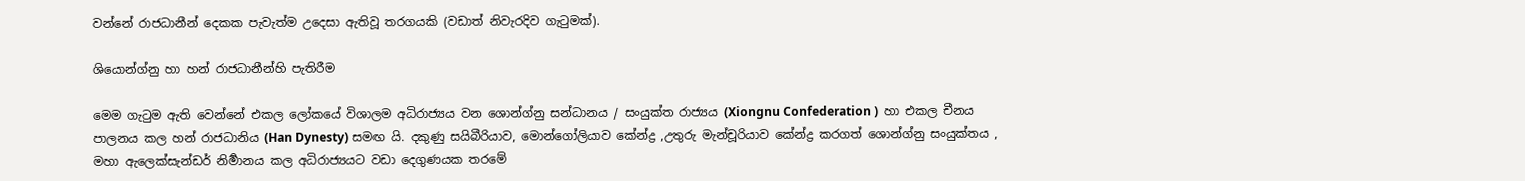වන්නේ රාජධානීන් දෙකක පැවැත්ම උදෙසා ඇතිවූ තරගයකි (වඩාත් නිවැරදිව ගැටුමක්).

ශියොන්ග්නු හා හන් රාජධානීන්හි පැතිරීම

මෙම ගැටුම ඇති වෙන්නේ එකල ලෝකයේ විශාලම අධිරාජ්‍යය වන ශොන්ග්නු සන්ධානය / සංයුක්ත රාජ්‍යය (Xiongnu Confederation )  හා එකල චීනය පාලනය කල හන් රාජධානිය (Han Dynesty) සමඟ යි. දකුණු සයිබීරියාව, මොන්ගෝලියාව කේන්ද්‍ර ,උතුරු මැන්චූරියාව කේන්ද්‍ර කරගත් ශොන්ග්නු සංයුක්තය , මහා ඇලෙක්සැන්ඩර් නිර්‍මානය කල අධිරාජ්‍යයට වඩා දෙගුණයක තරමේ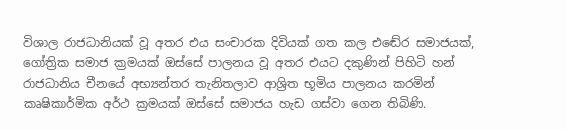විශාල රාජධානියක් වූ අතර එය සංචාරක දිවියක් ගත කල එඬේර සමාජයක්, ගෝත්‍රික සමාජ ක්‍රමයක් ඔස්සේ පාලනය වූ අතර එයට දකුණින් පිහිටි හන් රාජධානිය චීනයේ අභ්‍යන්තර තැනිතලාව ආශ්‍රිත භූමිය පාලනය කරමින් කෘෂිකාර්මික අර්ථ ක්‍රමයක් ඔස්සේ සමාජය හැඩ ගස්වා ගෙන තිබිණි.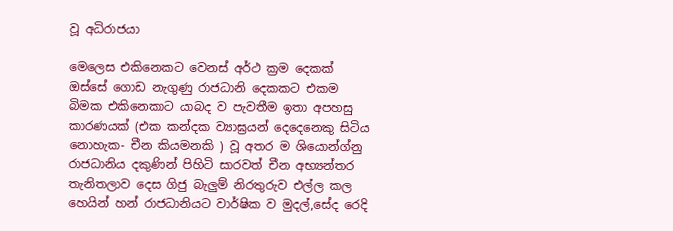වූ අධිරාජයා

මෙලෙස එකිනෙකට වෙනස් අර්ථ ක්‍රම දෙකක් ඔස්සේ ගොඩ නැගුණු රාජධානි දෙකකට එකම බිමක එකිනෙකාට යාබද ව පැවතීම ඉතා අපහසු කාරණයක් (එක කන්දක ව්‍යාඝ්‍රයන් දෙදෙනෙකු සිටිය නොහැක- චීන කියමනකි ) වූ අතර ම ශියොන්ග්නු රාජධානිය දකුණින් පිහිටි සාරවත් චීන අභ්‍යන්තර තැනිතලාව දෙස ගිජු බැලුම් නිරතුරුව එල්ල කල හෙයින් හන් රාජධානියට වාර්ෂික ව මුදල්,සේද රෙදි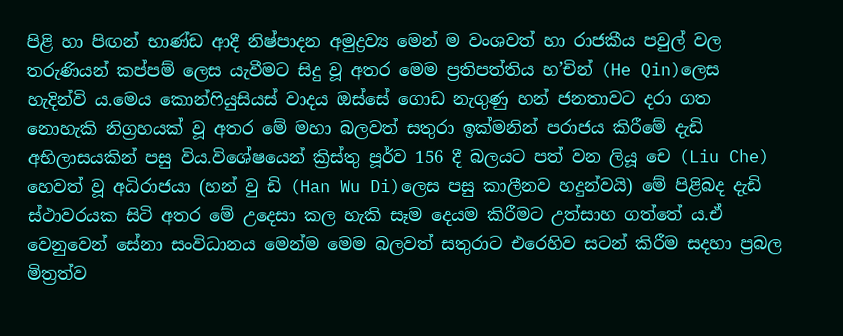පිළි හා පිඟන් භාණ්ඩ ආදී නිෂ්පාදන අමුද්‍රව්‍ය මෙන් ම වංශවත් හා රාජකීය පවුල් වල තරුණියන් කප්පම් ලෙස යැවීමට සිදු වූ අතර මෙම ප්‍රතිපත්තිය හ’චින් (He Qin)ලෙස හැදින්වි ය.මෙය කොන්ෆියුසියස් වාදය ඔස්සේ ගොඩ නැගුණු හන් ජනතාවට දරා ගත නොහැකි නිග්‍රහයක් වූ අතර මේ මහා බලවත් සතුරා ඉක්මනින් පරාජය කිරීමේ දැඩි අභිලාසයකින් පසු විය.විශේෂයෙන් ක්‍රිස්තු පූර්ව 156 දී බලයට පත් වන ලියූ චෙ (Liu Che) හෙවත් වූ අධිරාජයා (හන් වු ඩි (Han Wu Di)ලෙස පසු කාලීනව හදුන්වයි) මේ පිළිබද දැඩි ස්ථාවරයක සිටි අතර මේ උදෙසා කල හැකි සෑම දෙයම කිරීමට උත්සාහ ගත්තේ ය.ඒ වෙනුවෙන් සේනා සංවිධානය මෙන්ම මෙම බලවත් සතුරාට එරෙහිව සටන් කිරීම සදහා ප්‍රබල මිත්‍රත්ව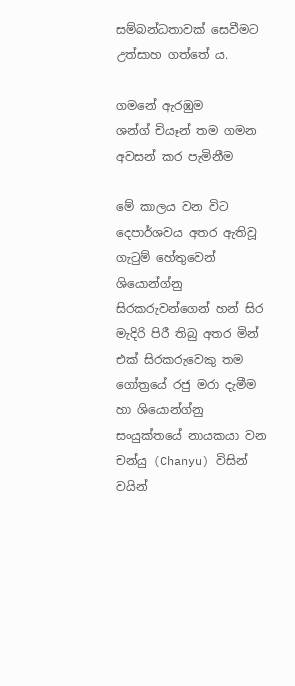සම්බන්ධතාවක් සෙවීමට උත්සාහ ගත්තේ ය.

ගමනේ ඇරඹුම
ශන්ග් චියෑන් තම ගමන අවසන් කර පැමිනීම

මේ කාලය වන විට දෙපාර්ශවය අතර ඇතිවූ ගැටුම් හේතුවෙන් ශියොන්ග්නු සිරකරුවන්ගෙන් හන් සිර මැදිරි පිරී තිබු අතර මින් එක් සිරකරුවෙකු තම ගෝත්‍රයේ රජු මරා දැමීම හා ශියොන්ග්නු සංයුක්තයේ නායකයා වන චන්යු (Chanyu) විසින් වයින්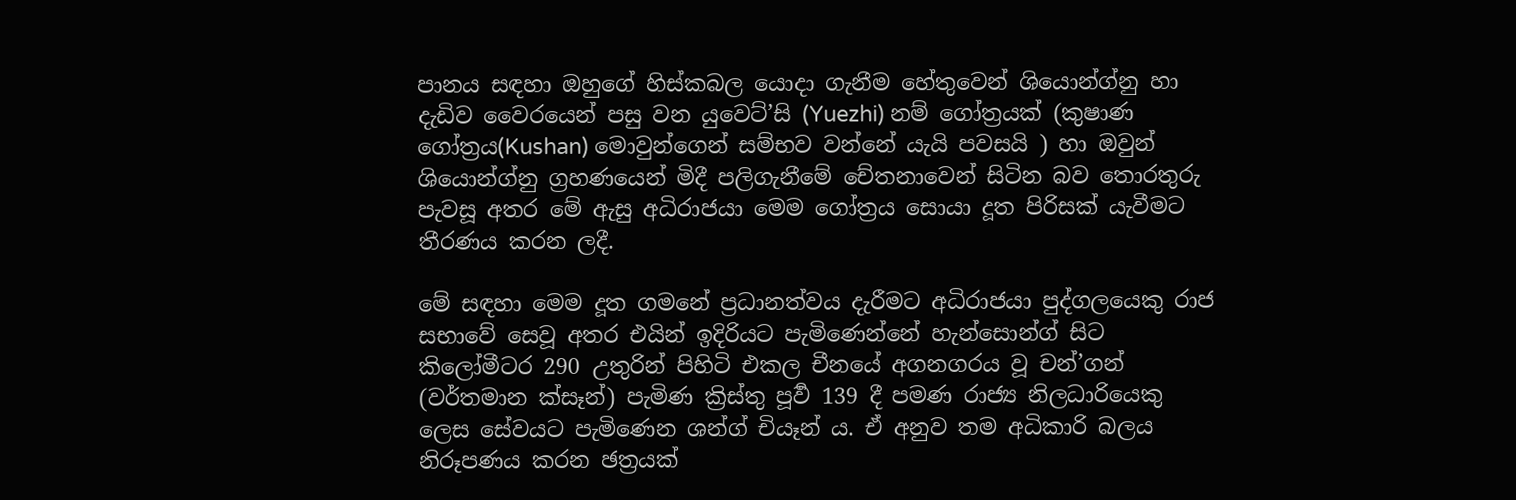පානය සඳහා ඔහුගේ හිස්කබල යොදා ගැනීම හේතුවෙන් ශියොන්ග්නු හා දැඩිව වෛරයෙන් පසු වන යුවෙට්’සි (Yuezhi) නම් ගෝත්‍රයක් (කුෂාණ ගෝත්‍රය(Kushan) මොවුන්ගෙන් සම්භව වන්නේ යැයි පවසයි ) හා ඔවුන් ශියොන්ග්නු ග්‍රහණයෙන් මිදී පලිගැනීමේ චේතනාවෙන් සිටින බව තොරතුරු පැවසූ අතර මේ ඇසු අධිරාජයා මෙම ගෝත්‍රය සොයා දූත පිරිසක් යැවීමට තීරණය කරන ලදී.

මේ සඳහා මෙම දූත ගමනේ ප්‍රධානත්වය දැරීමට අධිරාජයා පුද්ගලයෙකු රාජ සභාවේ සෙවූ අතර එයින් ඉදිරියට පැමිණෙන්නේ හැන්සොන්ග් සිට කිලෝමීටර 290 උතුරින් පිහිටි එකල චීනයේ අගනගරය වූ චන්’ගන් (වර්තමාන ක්සෑන්) පැමිණ ක්‍රිස්තු පූර්‍ව 139 දී පමණ රාජ්‍ය නිලධාරියෙකු ලෙස සේවයට පැමිණෙන ශන්ග් චියෑන් ය. ඒ අනුව තම අධිකාරි බලය නිරූපණය කරන ඡත්‍රයක්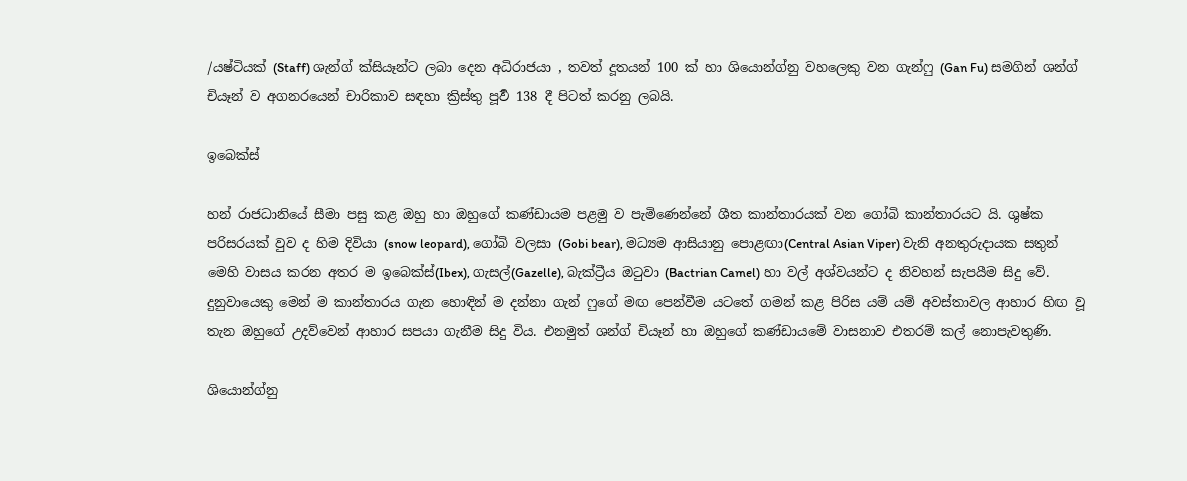/යෂ්ටියක් (Staff) ශැන්ග් ක්සියෑන්ට ලබා දෙන අධිරාජයා , තවත් දූතයන් 100 ක් හා ශියොන්ග්නු වහලෙකු වන ගැන්ෆු (Gan Fu) සමගින් ශන්ග් චියෑන් ව අගනරයෙන් චාරිකාව සඳහා ක්‍රිස්තු පූර්‍ව 138 දී පිටත් කරනු ලබයි.

ඉබෙක්ස්

හන් රාජධානියේ සීමා පසු කළ ඔහු හා ඔහුගේ කණ්ඩායම පළමු ව පැමිණෙන්නේ ශීත කාන්තාරයක් වන ගෝබි කාන්තාරයට යි. ශුෂ්ක පරිසරයක් වුව ද හිම දිවියා (snow leopard), ගෝබි වලසා (Gobi bear), මධ්‍යම ආසියානු පොළඟා(Central Asian Viper) වැනි අනතුරුදායක සතුන් මෙහි වාසය කරන අතර ම ඉබෙක්ස්(Ibex), ගැසල්(Gazelle), බැක්ට්‍රීය ඔටුවා (Bactrian Camel) හා වල් අශ්වයන්ට ද නිවහන් සැපයීම සිදු වේ. දුනුවායෙකු මෙන් ම කාන්තාරය ගැන හොඳින් ම දන්නා ගැන් ෆුගේ මඟ පෙන්වීම යටතේ ගමන් කළ පිරිස යම් යම් අවස්තාවල ආහාර හිඟ වූ තැන ඔහුගේ උදව්වෙන් ආහාර සපයා ගැනීම සිදු විය. එනමුත් ශන්ග් චියෑන් හා ඔහුගේ කණ්ඩායමේ වාසනාව එතරම් කල් නොපැවතුණි.

ශියොන්ග්නු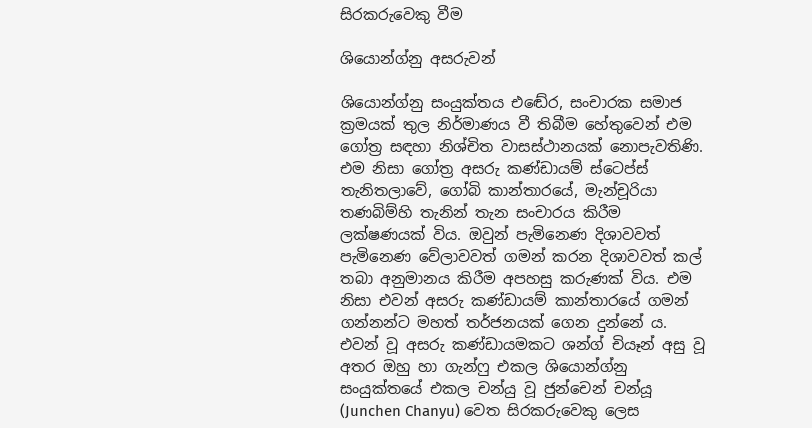සිරකරුවෙකු වීම

ශියොන්ග්නු අසරුවන්

ශියොන්ග්නු සංයුක්තය එඬේර, සංචාරක සමාජ ක්‍රමයක් තුල නිර්මාණය වී තිබීම හේතුවෙන් එම ගෝත්‍ර සඳහා නිශ්චිත වාසස්ථානයක් නොපැවතිණි. එම නිසා ගෝත්‍ර අසරු කණ්ඩායම් ස්ටෙප්ස් තැනිතලාවේ, ගෝබි කාන්තාරයේ, මැන්චූරියා තණබිම්හි තැනින් තැන සංචාරය කිරීම ලක්ෂණයක් විය. ඔවුන් පැමිනෙණ දිශාවවත් පැමිනෙණ වේලාවවත් ගමන් කරන දිශාවවත් කල් තබා අනුමානය කිරීම අපහසු කරුණක් විය. එම නිසා එවන් අසරු කණ්ඩායම් කාන්තාරයේ ගමන් ගන්නන්ට මහත් තර්ජනයක් ගෙන දුන්නේ ය. එවන් වූ අසරු කණ්ඩායමකට ශන්ග් චියෑන් අසු වූ අතර ඔහු හා ගැන්ෆු එකල ශියොන්ග්නු සංයුක්තයේ එකල චන්යු වූ ජුන්චෙන් චන්යූ (Junchen Chanyu) වෙත සිරකරුවෙකු ලෙස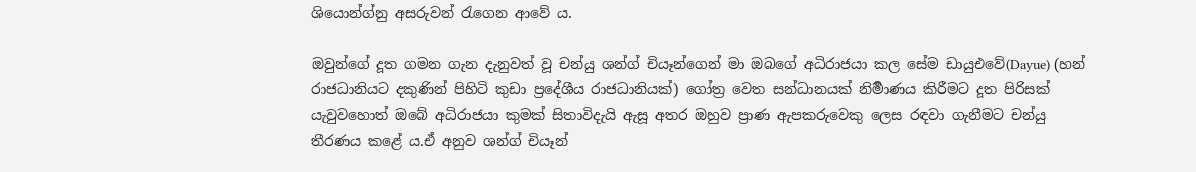ශියොන්ග්නු අසරුවන් රැගෙන ආවේ ය.

ඔවුන්ගේ දූත ගමන ගැන දැනුවත් වූ චන්යු ශන්ග් චියෑන්ගෙන් මා ඔබගේ අධිරාජයා කල සේම ඩායුඑවේ(Dayue) (හන් රාජධානියට දකුණින් පිහිටි කුඩා ප්‍රදේශීය රාජධානියක්) ගෝත්‍ර වෙත සන්ධානයක් නිර්‍මාණය කිරීමට දූත පිරිසක් යැවුවහොත් ඔබේ අධිරාජයා කුමක් සිතාවිදැයි ඇසූ අතර ඔහුව ප්‍රාණ ඇපකරුවෙකු ලෙස රඳවා ගැනීමට චන්යු තීරණය කළේ ය.ඒ අනුව ශන්ග් චියෑන්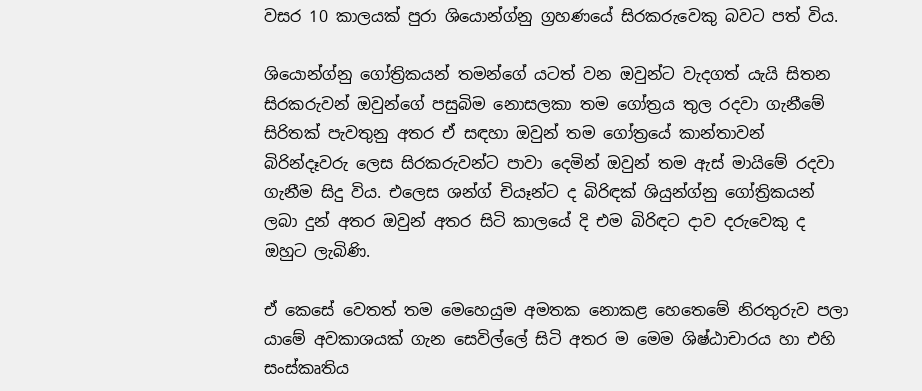වසර 10 කාලයක් පුරා ශියොන්ග්නු ග්‍රහණයේ සිරකරුවෙකු බවට පත් විය.

ශියොන්ග්නු ගෝත්‍රිකයන් තමන්ගේ යටත් වන ඔවුන්ට වැදගත් යැයි සිතන සිරකරුවන් ඔවුන්ගේ පසුබිම නොසලකා තම ගෝත්‍රය තුල රදවා ගැනීමේ සිරිතක් පැවතුනු අතර ඒ සඳහා ඔවුන් තම ගෝත්‍රයේ කාන්තාවන් බිරින්දෑවරු ලෙස සිරකරුවන්ට පාවා දෙමින් ඔවුන් තම ඇස් මායිමේ රදවා ගැනීම සිදු විය. එලෙස ශන්ග් චියෑන්ට ද බිරිඳක් ශියුන්ග්නු ගෝත්‍රිකයන් ලබා දුන් අතර ඔවුන් අතර සිටි කාලයේ දි එම බිරිඳට දාව දරුවෙකු ද ඔහුට ලැබිණි.

ඒ කෙසේ වෙතත් තම මෙහෙයුම අමතක නොකළ හෙතෙමේ නිරතුරුව පලා යාමේ අවකාශයක් ගැන සෙවිල්ලේ සිටි අතර ම මෙම ශිෂ්ඨාචාරය හා එහි සංස්කෘතිය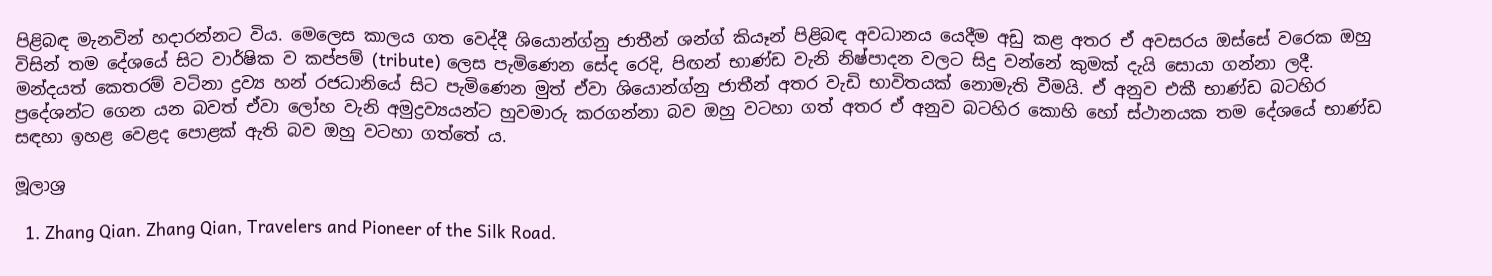පිළිබඳ මැනවින් හදාරන්නට විය. මෙලෙස කාලය ගත වෙද්දී ශියොන්ග්නු ජාතීන් ශන්ග් කියෑන් පිළිබඳ අවධානය යෙදීම අඩු කළ අතර ඒ අවසරය ඔස්සේ වරෙක ඔහු විසින් තම දේශයේ සිට වාර්ෂික ව කප්පම් (tribute) ලෙස පැමිණෙන සේද රෙදි, පිඟන් භාණ්ඩ වැනි නිෂ්පාදන වලට සිදු වන්නේ කුමක් දැයි සොයා ගන්නා ලදී. මන්දයත් කෙතරම් වටිනා ද්‍රව්‍ය හන් රජධානියේ සිට පැමිණෙන මුත් ඒවා ශියොන්ග්නු ජාතීන් අතර වැඩි භාවිතයක් නොමැති වීමයි. ඒ අනුව එකී භාණ්ඩ බටහිර ප්‍රදේශන්ට ගෙන යන බවත් ඒවා ලෝහ වැනි අමුද්‍රව්‍යයන්ට හුවමාරු කරගන්නා බව ඔහු වටහා ගත් අතර ඒ අනුව බටහිර කොහි හෝ ස්ථානයක තම දේශයේ භාණ්ඩ සඳහා ඉහළ වෙළද පොළක් ඇති බව ඔහු වටහා ගත්තේ ය.

මූලාශ්‍ර

  1. Zhang Qian. Zhang Qian, Travelers and Pioneer of the Silk Road.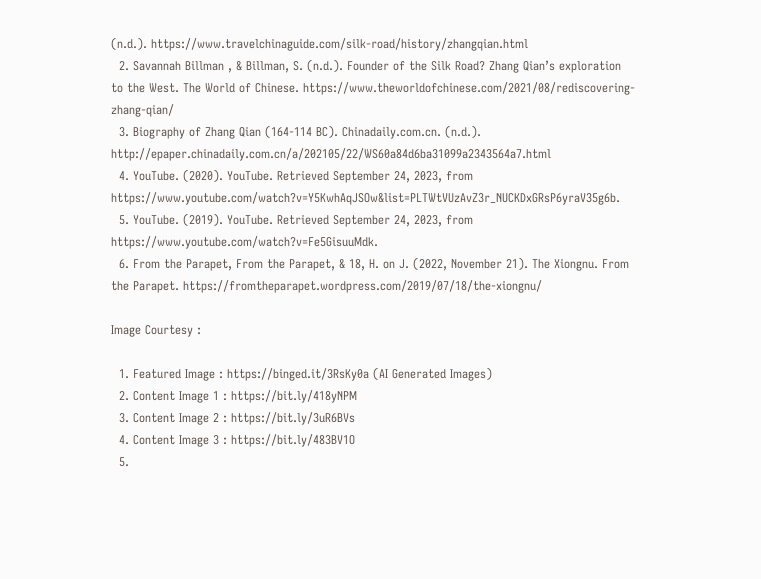(n.d.). https://www.travelchinaguide.com/silk-road/history/zhangqian.html
  2. Savannah Billman , & Billman, S. (n.d.). Founder of the Silk Road? Zhang Qian’s exploration to the West. The World of Chinese. https://www.theworldofchinese.com/2021/08/rediscovering-zhang-qian/
  3. Biography of Zhang Qian (164-114 BC). Chinadaily.com.cn. (n.d.). http://epaper.chinadaily.com.cn/a/202105/22/WS60a84d6ba31099a2343564a7.html
  4. YouTube. (2020). YouTube. Retrieved September 24, 2023, from https://www.youtube.com/watch?v=Y5KwhAqJSOw&list=PLTWtVUzAvZ3r_NUCKDxGRsP6yraV35g6b.
  5. YouTube. (2019). YouTube. Retrieved September 24, 2023, from https://www.youtube.com/watch?v=Fe5GisuuMdk.
  6. From the Parapet, From the Parapet, & 18, H. on J. (2022, November 21). The Xiongnu. From the Parapet. https://fromtheparapet.wordpress.com/2019/07/18/the-xiongnu/

Image Courtesy :

  1. Featured Image : https://binged.it/3RsKy0a (AI Generated Images)
  2. Content Image 1 : https://bit.ly/418yNPM
  3. Content Image 2 : https://bit.ly/3uR6BVs
  4. Content Image 3 : https://bit.ly/483BV1O
  5.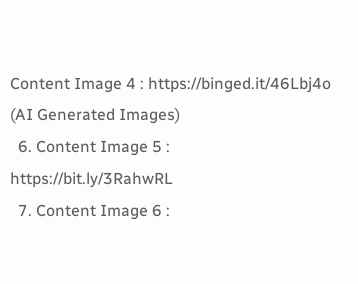Content Image 4 : https://binged.it/46Lbj4o  (AI Generated Images)
  6. Content Image 5 : https://bit.ly/3RahwRL
  7. Content Image 6 :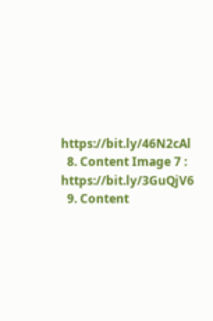https://bit.ly/46N2cAl
  8. Content Image 7 : https://bit.ly/3GuQjV6
  9. Content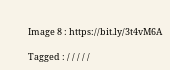Image 8 : https://bit.ly/3t4vM6A

Tagged : / / / / /